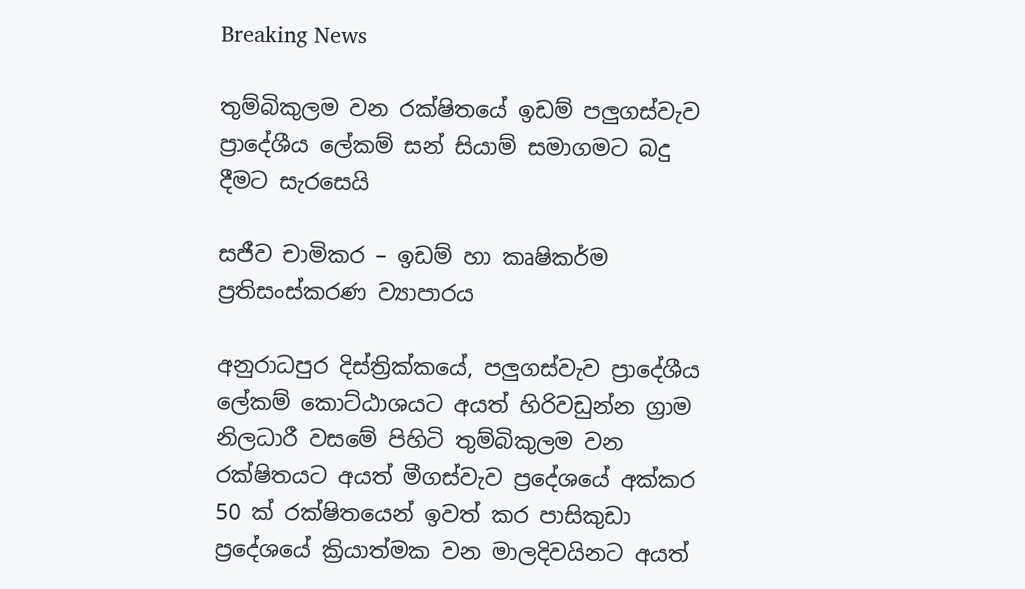Breaking News

තුම්බිකුලම වන රක්ෂිතයේ ඉඩම් පලුගස්වැව ප්‍රාදේශීය ලේකම් සන් සියාම් සමාගමට බදු දීමට සැරසෙයි

සජීව චාමිකර – ඉඩම් හා කෘෂිකර්ම ප්‍රතිසංස්කරණ ව්‍යාපාරය

අනුරාධපුර දිස්ත්‍රික්කයේ, පලුගස්වැව ප්‍රාදේශීය ලේකම් කොට්ඨාශයට අයත් හිරිවඩුන්න ග්‍රාම නිලධාරී වසමේ පිහිටි තුම්බිකුලම වන රක්ෂිතයට අයත් මීගස්වැව ප්‍රදේශයේ අක්කර 50 ක් රක්ෂිතයෙන් ඉවත් කර පාසිකුඩා ප්‍රදේශයේ ක්‍රියාත්මක වන මාලදිවයිනට අයත්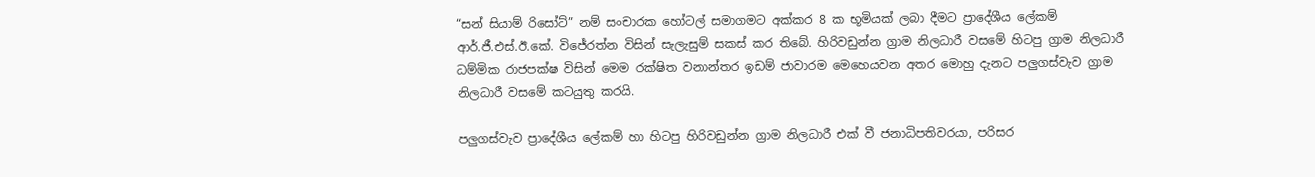“සන් සියාම් රිසෝට්” නම් සංචාරක හෝටල් සමාගමට අක්කර 8 ක භූමියක් ලබා දීමට ප්‍රාදේශීය ලේකම් ආර්.ජී.එස්.ඊ.කේ. විජේරත්න විසින් සැලැසුම් සකස් කර තිබේ. හිරිවඩුන්න ග්‍රාම නිලධාරී වසමේ හිටපු ග්‍රාම නිලධාරී ධම්මික රාජපක්ෂ විසින් මෙම රක්ෂිත වනාන්තර ඉඩම් ජාවාරම මෙහෙයවන අතර මොහු දැනට පලුගස්වැව ග්‍රාම නිලධාරී වසමේ කටයුතු කරයි.

පලුගස්වැව ප්‍රාදේශීය ලේකම් හා හිටපු හිරිවඩුන්න ග්‍රාම නිලධාරී එක් වී ජනාධිපතිවරයා, පරිසර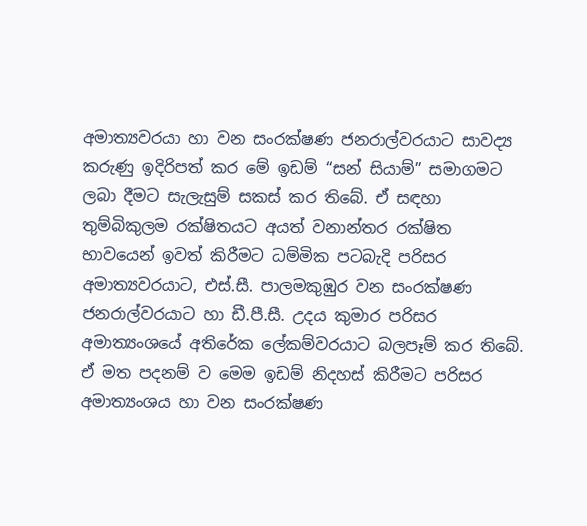අමාත්‍යවරයා හා වන සංරක්ෂණ ජනරාල්වරයාට සාවද්‍ය කරුණු ඉදිරිපත් කර මේ ඉඩම් “සන් සියාම්” සමාගමට ලබා දීමට සැලැසුම් සකස් කර තිබේ. ඒ සඳහා තුම්බිකුලම රක්ෂිතයට අයත් වනාන්තර රක්ෂිත භාවයෙන් ඉවත් කිරීමට ධම්මික පටබැදි පරිසර අමාත්‍යවරයාට, එස්.සී. පාලමකුඹුර වන සංරක්ෂණ ජනරාල්වරයාට හා ඩී.පී.සී. උදය කුමාර පරිසර අමාත්‍යංශයේ අතිරේක ලේකම්වරයාට බලපෑම් කර තිබේ. ඒ මත පදනම් ව මෙම ඉඩම් නිදහස් කිරීමට පරිසර අමාත්‍යංශය හා වන සංරක්ෂණ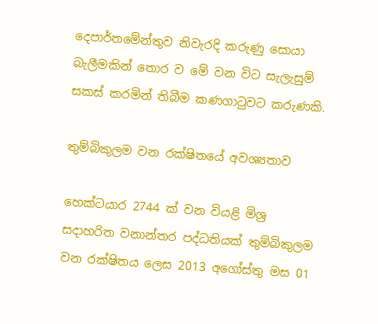දෙපාර්තමේන්තුව නිවැරදි කරුණු සොයා බැලීමකින් තොර ව මේ වන විට සැලැසුම් සකස් කරමින් තිබීම කණගාටුවට කරුණකි.

තුම්බිකුලම වන රක්ෂිතයේ අවශ්‍යතාව

හෙක්ටයාර 2744 ක් වන වියළි මිශ්‍ර සදාහරිත වනාන්තර පද්ධතියක් තුම්බිකුලම වන රක්ෂිතය ලෙස 2013 අගෝස්තු මස 01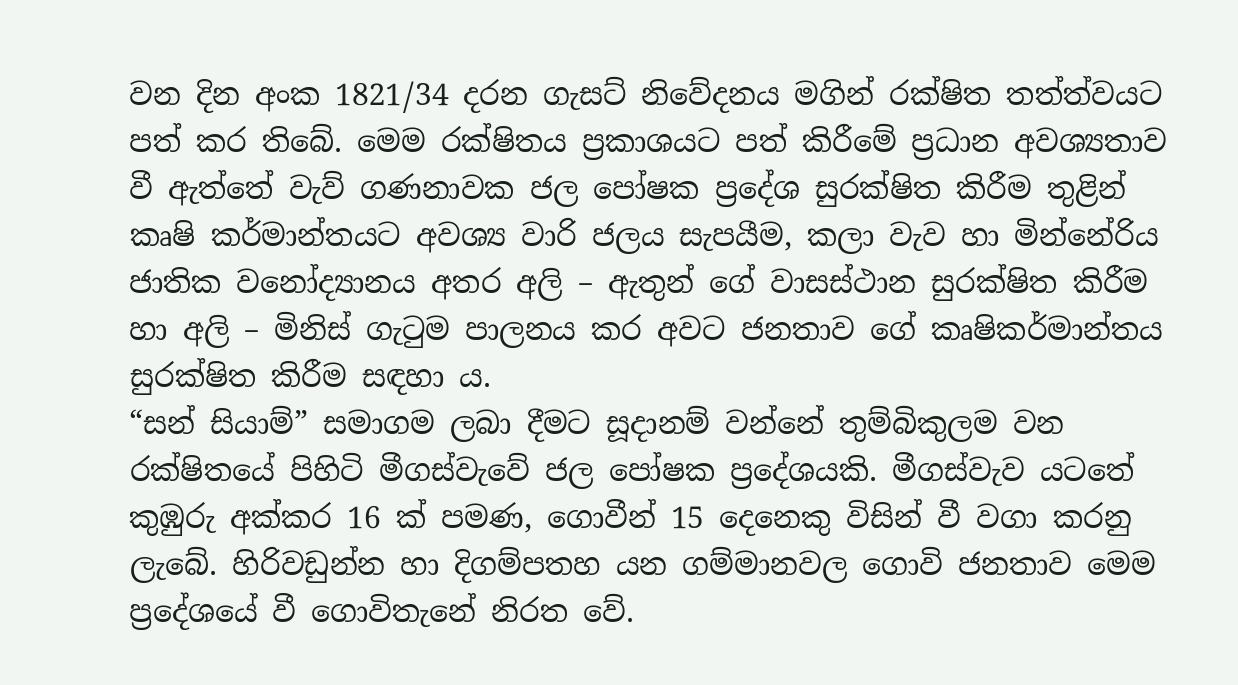වන දින අංක 1821/34 දරන ගැසට් නිවේදනය මගින් රක්ෂිත තත්ත්වයට පත් කර තිබේ. මෙම රක්ෂිතය ප්‍රකාශයට පත් කිරීමේ ප්‍රධාන අවශ්‍යතාව වී ඇත්තේ වැව් ගණනාවක ජල පෝෂක ප්‍රදේශ සුරක්ෂිත කිරීම තුළින් කෘෂි කර්මාන්තයට අවශ්‍ය වාරි ජලය සැපයීම, කලා වැව හා මින්නේරිය ජාතික වනෝද්‍යානය අතර අලි – ඇතුන් ගේ වාසස්ථාන සුරක්ෂිත කිරීම හා අලි – මිනිස් ගැටුම පාලනය කර අවට ජනතාව ගේ කෘෂිකර්මාන්තය සුරක්ෂිත කිරීම සඳහා ය.
“සන් සියාම්” සමාගම ලබා දීමට සූදානම් වන්නේ තුම්බිකුලම වන රක්ෂිතයේ පිහිටි මීගස්වැවේ ජල පෝෂක ප්‍රදේශයකි. මීගස්වැව යටතේ කුඹුරු අක්කර 16 ක් පමණ, ගොවීන් 15 දෙනෙකු විසින් වී වගා කරනු ලැබේ. හිරිවඩුන්න හා දිගම්පතහ යන ගම්මානවල ගොවි ජනතාව මෙම ප්‍රදේශයේ වී ගොවිතැනේ නිරත වේ.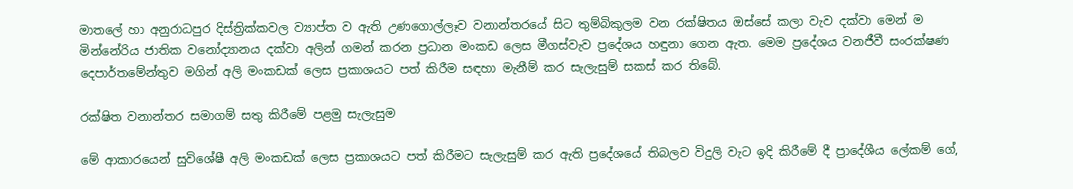මාතලේ හා අනුරාධපුර දිස්ත්‍රික්කවල ව්‍යාප්ත ව ඇති උණගොල්ලෑව වනාන්තරයේ සිට තුම්බිකුලම වන රක්ෂිතය ඔස්සේ කලා වැව දක්වා මෙන් ම මින්නේරිය ජාතික වනෝද්‍යානය දක්වා අලින් ගමන් කරන ප්‍රධාන මංකඩ ලෙස මීගස්වැව ප්‍රදේශය හඳුනා ගෙන ඇත. මෙම ප්‍රදේශය වනජීවී සංරක්ෂණ දෙපාර්තමේන්තුව මගින් අලි මංකඩක් ලෙස ප්‍රකාශයට පත් කිරීම සඳහා මැනීම් කර සැලැසුම් සකස් කර තිබේ.

රක්ෂිත වනාන්තර සමාගම් සතු කිරීමේ පළමු සැලැසුම

මේ ආකාරයෙන් සුවිශේෂී අලි මංකඩක් ලෙස ප්‍රකාශයට පත් කිරීමට සැලැසුම් කර ඇති ප්‍රදේශයේ තිබලව විදුලි වැට ඉදි කිරීමේ දී ප්‍රාදේශීය ලේකම් ගේ,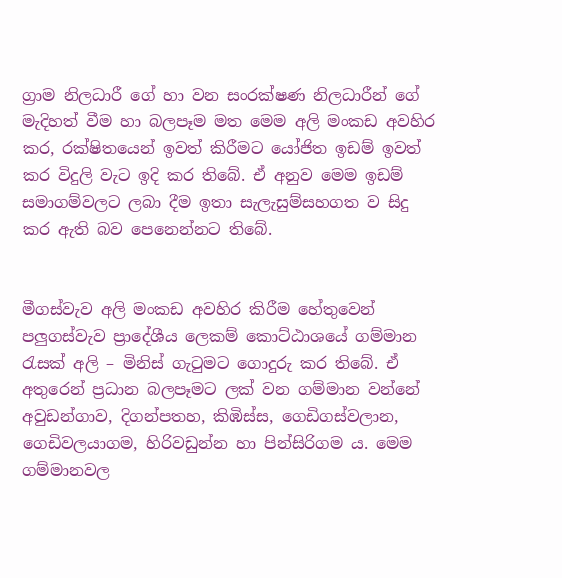ග්‍රාම නිලධාරී ගේ හා වන සංරක්ෂණ නිලධාරීන් ගේ මැදිහත් වීම හා බලපෑම මත මෙම අලි මංකඩ අවහිර කර, රක්ෂිතයෙන් ඉවත් කිරීමට යෝජිත ඉඩම් ඉවත් කර විදුලි වැට ඉදි කර තිබේ. ඒ අනුව මෙම ඉඩම් සමාගම්වලට ලබා දීම ඉතා සැලැසුම්සහගත ව සිදු කර ඇති බව පෙනෙන්නට තිබේ.


මීගස්වැව අලි මංකඩ අවහිර කිරීම හේතුවෙන් පලුගස්වැව ප්‍රාදේශීය ලෙකම් කොට්ඨාශයේ ගම්මාන රැසක් අලි – මිනිස් ගැටුමට ගොදුරු කර තිබේ. ඒ අතුරෙන් ප්‍රධාන බලපෑමට ලක් වන ගම්මාන වන්නේ අවුඩන්ගාව, දිගන්පතහ, කිඹිස්ස, ගෙඩිගස්වලාන, ගෙඩිවලයාගම, හිරිවඩුන්න හා පින්සිරිගම ය. මෙම ගම්මානවල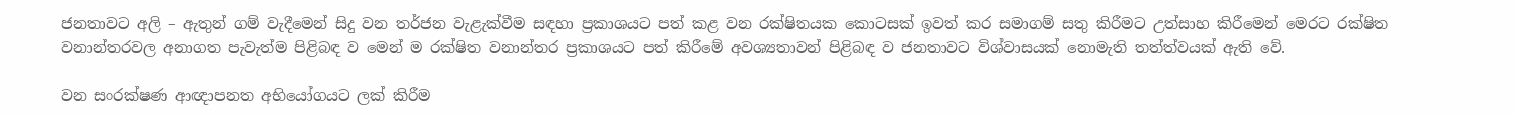ජනතාවට අලි – ඇතුන් ගම් වැදීමෙන් සිදු වන තර්ජන වැළැක්වීම සඳහා ප්‍රකාශයට පත් කළ වන රක්ෂිතයක කොටසක් ඉවත් කර සමාගම් සතු කිරීමට උත්සාහ කිරීමෙන් මෙරට රක්ෂිත වනාන්තරවල අනාගත පැවැත්ම පිළිබඳ ව මෙන් ම රක්ෂිත වනාන්තර ප්‍රකාශයට පත් කිරීමේ අවශ්‍යතාවන් පිළිබඳ ව ජනතාවට විශ්වාසයක් නොමැති තත්ත්වයක් ඇති වේ.

වන සංරක්ෂණ ආඥාපනත අභියෝගයට ලක් කිරීම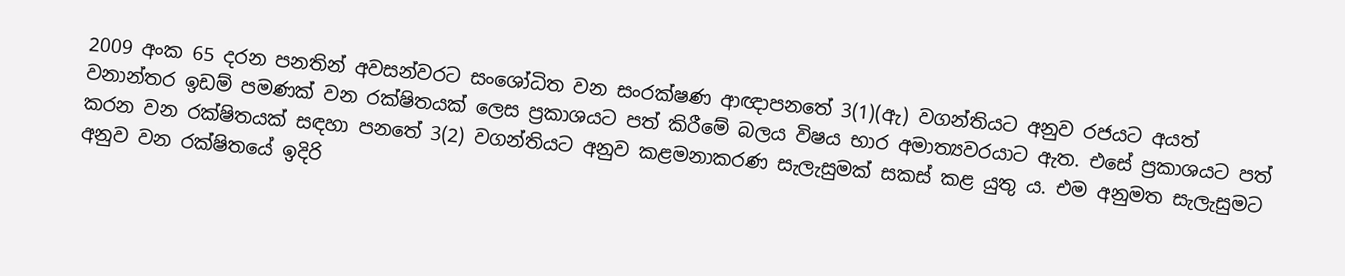2009 අංක 65 දරන පනතින් අවසන්වරට සංශෝධිත වන සංරක්ෂණ ආඥාපනතේ 3(1)(ඇ) වගන්තියට අනුව රජයට අයත් වනාන්තර ඉඩම් පමණක් වන රක්ෂිතයක් ලෙස ප්‍රකාශයට පත් කිරීමේ බලය විෂය භාර අමාත්‍යවරයාට ඇත. එසේ ප්‍රකාශයට පත් කරන වන රක්ෂිතයක් සඳහා පනතේ 3(2) වගන්තියට අනුව කළමනාකරණ සැලැසුමක් සකස් කළ යුතු ය. එම අනුමත සැලැසුමට අනුව වන රක්ෂිතයේ ඉදිරි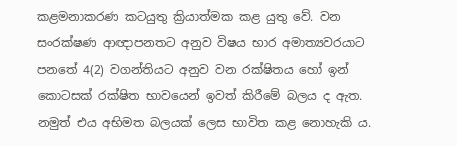කළමනාකරණ කටයුතු ක්‍රියාත්මක කළ යුතු වේ. වන සංරක්ෂණ ආඥාපනතට අනුව විෂය භාර අමාත්‍යවරයාට පනතේ 4(2) වගන්තියට අනුව වන රක්ෂිතය හෝ ඉන් කොටසක් රක්ෂිත භාවයෙන් ඉවත් කිරීමේ බලය ද ඇත. නමුත් එය අභිමත බලයක් ලෙස භාවිත කළ නොහැකි ය.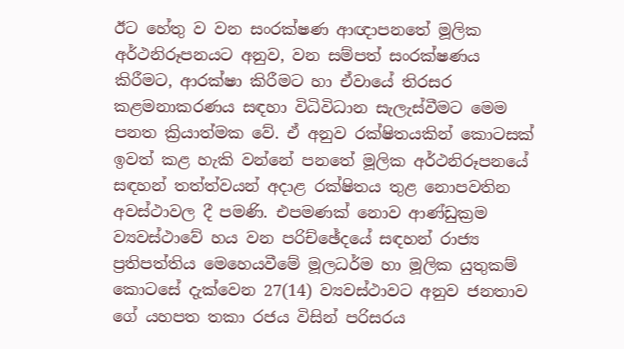ඊට හේතු ව වන සංරක්ෂණ ආඥාපනතේ මූලික අර්ථනිරූපනයට අනුව, වන සම්පත් සංරක්ෂණය කිරීමට, ආරක්ෂා කිරීමට හා ඒවායේ තිරසර කළමනාකරණය සඳහා විධිවිධාන සැලැස්වීමට මෙම පනත ක්‍රියාත්මක වේ. ඒ අනුව රක්ෂිතයකින් කොටසක් ඉවත් කළ හැකි වන්නේ පනතේ මූලික අර්ථනිරූපනයේ සඳහන් තත්ත්වයන් අදාළ රක්ෂිතය තුළ නොපවතින අවස්ථාවල දී පමණි. එපමණක් නොව ආණ්ඩුක්‍රම ව්‍යවස්ථාවේ හය වන පරිච්ඡේදයේ සඳහන් රාජ්‍ය ප්‍රතිපත්තිය මෙහෙයවීමේ මූලධර්ම හා මූලික යුතුකම් කොටසේ දැක්වෙන 27(14) ව්‍යවස්ථාවට අනුව ජනතාව ගේ යහපත තකා රජය විසින් පරිසරය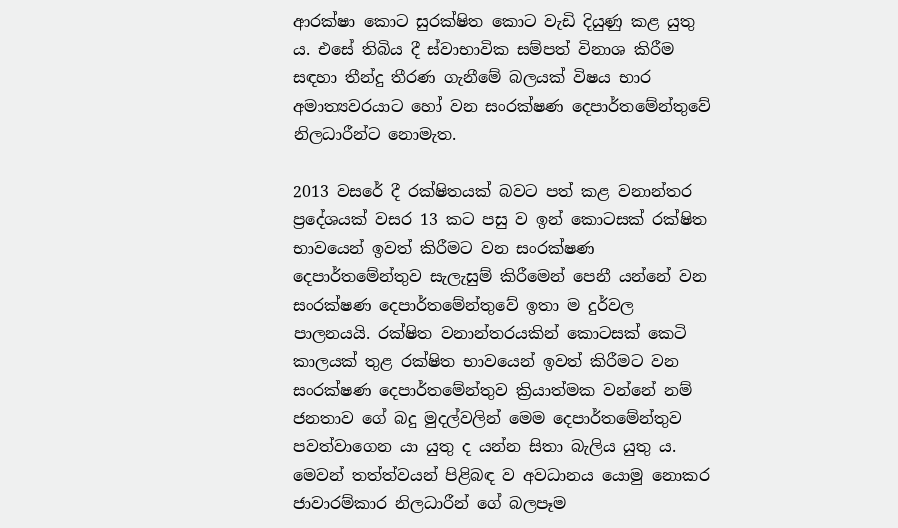ආරක්ෂා කොට සුරක්ෂිත කොට වැඩි දියුණු කළ යුතු ය. එසේ තිබිය දී ස්වාභාවික සම්පත් විනාශ කිරීම සඳහා තීන්දු තීරණ ගැනීමේ බලයක් විෂය භාර අමාත්‍යවරයාට හෝ වන සංරක්ෂණ දෙපාර්තමේන්තුවේ නිලධාරීන්ට නොමැත.

2013 වසරේ දී රක්ෂිතයක් බවට පත් කළ වනාන්තර ප්‍රදේශයක් වසර 13 කට පසු ව ඉන් කොටසක් රක්ෂිත භාවයෙන් ඉවත් කිරීමට වන සංරක්ෂණ දෙපාර්තමේන්තුව සැලැසුම් කිරීමෙන් පෙනී යන්නේ වන සංරක්ෂණ දෙපාර්තමේන්තුවේ ඉතා ම දුර්වල පාලනයයි. රක්ෂිත වනාන්තරයකින් කොටසක් කෙටි කාලයක් තුළ රක්ෂිත භාවයෙන් ඉවත් කිරීමට වන සංරක්ෂණ දෙපාර්තමේන්තුව ක්‍රියාත්මක වන්නේ නම් ජනතාව ගේ බදු මුදල්වලින් මෙම දෙපාර්තමේන්තුව පවත්වාගෙන යා යුතු ද යන්න සිතා බැලිය යුතු ය. මෙවන් තත්ත්වයන් පිළිබඳ ව අවධානය යොමු නොකර ජාවාරම්කාර නිලධාරීන් ගේ බලපෑම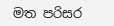මත පරිසර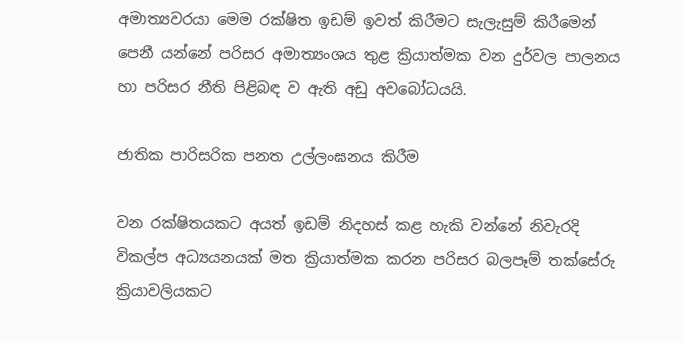අමාත්‍යවරයා මෙම රක්ෂිත ඉඩම් ඉවත් කිරීමට සැලැසුම් කිරීමෙන් පෙනී යන්නේ පරිසර අමාත්‍යංශය තුළ ක්‍රියාත්මක වන දුර්වල පාලනය හා පරිසර නීති පිළිබඳ ව ඇති අඩු අවබෝධයයි.

ජාතික පාරිසරික පනත උල්ලංඝනය කිරීම

වන රක්ෂිතයකට අයත් ඉඩම් නිදහස් කළ හැකි වන්නේ නිවැරදි විකල්ප අධ්‍යයනයක් මත ක්‍රියාත්මක කරන පරිසර බලපෑම් තක්සේරු ක්‍රියාවලියකට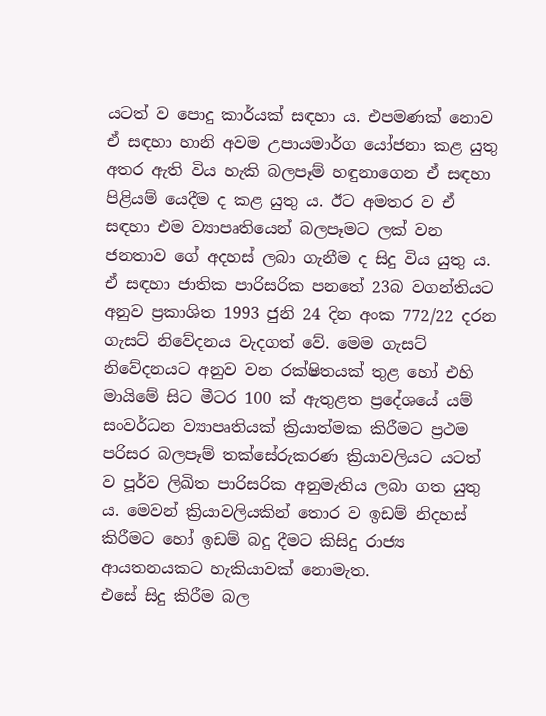යටත් ව පොදු කාර්යක් සඳහා ය. එපමණක් නොව ඒ සඳහා හානි අවම උපායමාර්ග යෝජනා කළ යුතු අතර ඇති විය හැකි බලපෑම් හඳුනාගෙන ඒ සඳහා පිළියම් යෙදීම ද කළ යුතු ය. ඊට අමතර ව ඒ සඳහා එම ව්‍යාපෘතියෙන් බලපෑමට ලක් වන ජනතාව ගේ අදහස් ලබා ගැනීම ද සිදු විය යුතු ය. ඒ සඳහා ජාතික පාරිසරික පනතේ 23බ වගන්තියට අනුව ප්‍රකාශිත 1993 ජුනි 24 දින අංක 772/22 දරන ගැසට් නිවේදනය වැදගත් වේ. මෙම ගැසට් නිවේදනයට අනුව වන රක්ෂිතයක් තුළ හෝ එහි මායිමේ සිට මීටර 100 ක් ඇතුළත ප්‍රදේශයේ යම් සංවර්ධන ව්‍යාපෘතියක් ක්‍රියාත්මක කිරීමට ප්‍රථම පරිසර බලපෑම් තක්සේරුකරණ ක්‍රියාවලියට යටත් ව පූර්ව ලිඛිත පාරිසරික අනුමැතිය ලබා ගත යුතු ය. මෙවන් ක්‍රියාවලියකින් තොර ව ඉඩම් නිදහස් කිරීමට හෝ ඉඩම් බදු දීමට කිසිදු රාජ්‍ය ආයතනයකට හැකියාවක් නොමැත.
එසේ සිදු කිරීම බල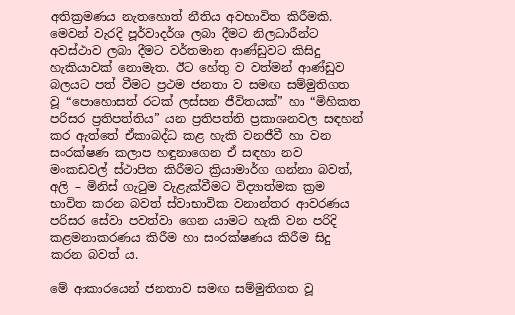අතික්‍රමණය නැතහොත් නීතිය අවභාවිත කිරීමකි. මෙවන් වැරදි පූර්වාදර්ශ ලබා දීමට නිලධාරීන්ට අවස්ථාව ලබා දීමට වර්තමාන ආණ්ඩුවට කිසිදු හැකියාවක් නොමැත. ඊට හේතු ව වත්මන් ආණ්ඩුව බලයට පත් වීමට ප්‍රථම ජනතා ව සමඟ සම්මුතිගත වූ “පොහොසත් රටක් ලස්සන ජීවිතයක්” හා “මිහිකත පරිසර ප්‍රතිපත්තිය” යන ප්‍රතිපත්ති ප්‍රකාශනවල සඳහන් කර ඇත්තේ ඒකාබද්ධ කළ හැකි වනජීවී හා වන සංරක්ෂණ කලාප හඳුනාගෙන ඒ සඳහා නව මංකඩවල් ස්ථාපිත කිරීමට ක්‍රියාමාර්ග ගන්නා බවත්, අලි – මිනිස් ගැටුම වැළැක්වීමට විද්‍යාත්මක ක්‍රම භාවිත කරන බවත් ස්වාභාවික වනාන්තර ආවරණය පරිසර සේවා පවත්වා ගෙන යාමට හැකි වන පරිදි කළමනාකරණය කිරීම හා සංරක්ෂණය කිරීම සිදු කරන බවත් ය.

මේ ආකාරයෙන් ජනතාව සමඟ සම්මුතිගත වූ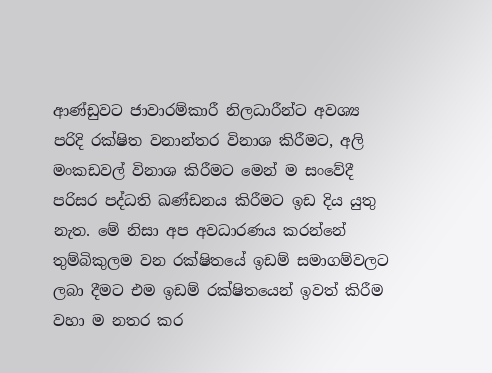ආණ්ඩුවට ජාවාරම්කාරී නිලධාරීන්ට අවශ්‍ය පරිදි රක්ෂිත වනාන්තර විනාශ කිරීමට, අලි මංකඩවල් විනාශ කිරීමට මෙන් ම සංවේදී පරිසර පද්ධති ඛණ්ඩනය කිරීමට ඉඩ දිය යුතු නැත. මේ නිසා අප අවධාරණය කරන්නේ තුම්බිකුලම වන රක්ෂිතයේ ඉඩම් සමාගම්වලට ලබා දීමට එම ඉඩම් රක්ෂිතයෙන් ඉවත් කිරීම වහා ම නතර කර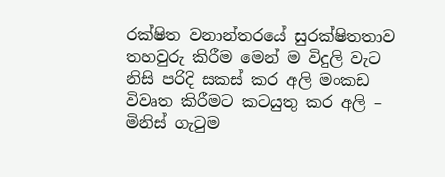රක්ෂිත වනාන්තරයේ සුරක්ෂිතතාව තහවුරු කිරීම මෙන් ම විදුලි වැට නිසි පරිදි සකස් කර අලි මංකඩ විවෘත කිරීමට කටයුතු කර අලි – මිනිස් ගැටුම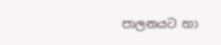පාලනයට හා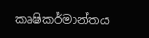කෘෂිකර්මාන්තය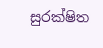සුරක්ෂිත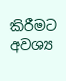කිරීමට අවශ්‍ය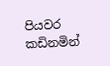පියවර කඩිනමින්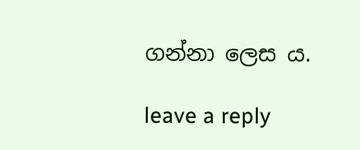ගන්නා ලෙස ය.

leave a reply